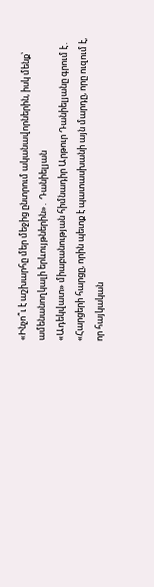«Ինչո՞ւ է աշխարհը մեր մեջից ընտրում ականավորներին, իսկ մենք՝ ամենանողկալի երևույթներին»․ Դանիելյան
«Ադեկվատ» միաբանության հիմնադիր Արթուր Դանիելյանը գրում է․
«Հարցերի հարցը, որին պետք է պատասխանի այն մարդը, որը ուզում է, որ հայկական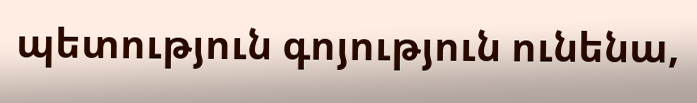պետություն գոյություն ունենա,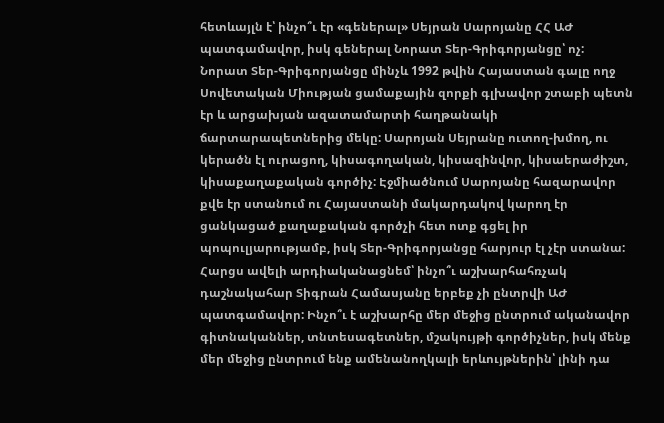հետևայլն է՝ ինչո՞ւ էր «գեներալ» Սեյրան Սարոյանը ՀՀ ԱԺ պատգամավոր, իսկ գեներալ Նորատ Տեր-Գրիգորյանցը՝ ոչ:
Նորատ Տեր-Գրիգորյանցը մինչև 1992 թվին Հայաստան գալը ողջ Սովետական Միության ցամաքային զորքի գլխավոր շտաբի պետն էր և արցախյան ազատամարտի հաղթանակի ճարտարապետներից մեկը: Սարոյան Սեյրանը ուտող-խմող, ու կերածն էլ ուրացող, կիսագողական, կիսազինվոր, կիսաերաժիշտ, կիսաքաղաքական գործիչ: Էջմիածնում Սարոյանը հազարավոր քվե էր ստանում ու Հայաստանի մակարդակով կարող էր ցանկացած քաղաքական գործչի հետ ոտք գցել իր պոպուլյարությամբ, իսկ Տեր-Գրիգորյանցը հարյուր էլ չէր ստանա:
Հարցս ավելի արդիականացնեմ՝ ինչո՞ւ աշխարհահռչակ դաշնակահար Տիգրան Համասյանը երբեք չի ընտրվի ԱԺ պատգամավոր: Ինչո՞ւ է աշխարհը մեր մեջից ընտրում ականավոր գիտնականներ, տնտեսագետներ, մշակույթի գործիչներ, իսկ մենք մեր մեջից ընտրում ենք ամենանողկալի երևույթներին՝ լինի դա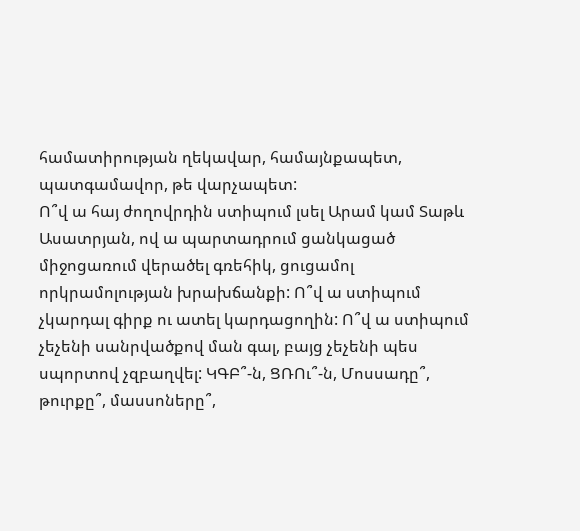համատիրության ղեկավար, համայնքապետ, պատգամավոր, թե վարչապետ:
Ո՞վ ա հայ ժողովրդին ստիպում լսել Արամ կամ Տաթև Ասատրյան, ով ա պարտադրում ցանկացած միջոցառում վերածել գռեհիկ, ցուցամոլ որկրամոլության խրախճանքի: Ո՞վ ա ստիպում չկարդալ գիրք ու ատել կարդացողին: Ո՞վ ա ստիպում չեչենի սանրվածքով ման գալ, բայց չեչենի պես սպորտով չզբաղվել: ԿԳԲ՞-ն, ՑՌՈւ՞-ն, Մոսսադը՞, թուրքը՞, մասսոները՞,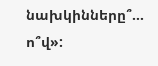նախկինները՞… ո՞վ»: